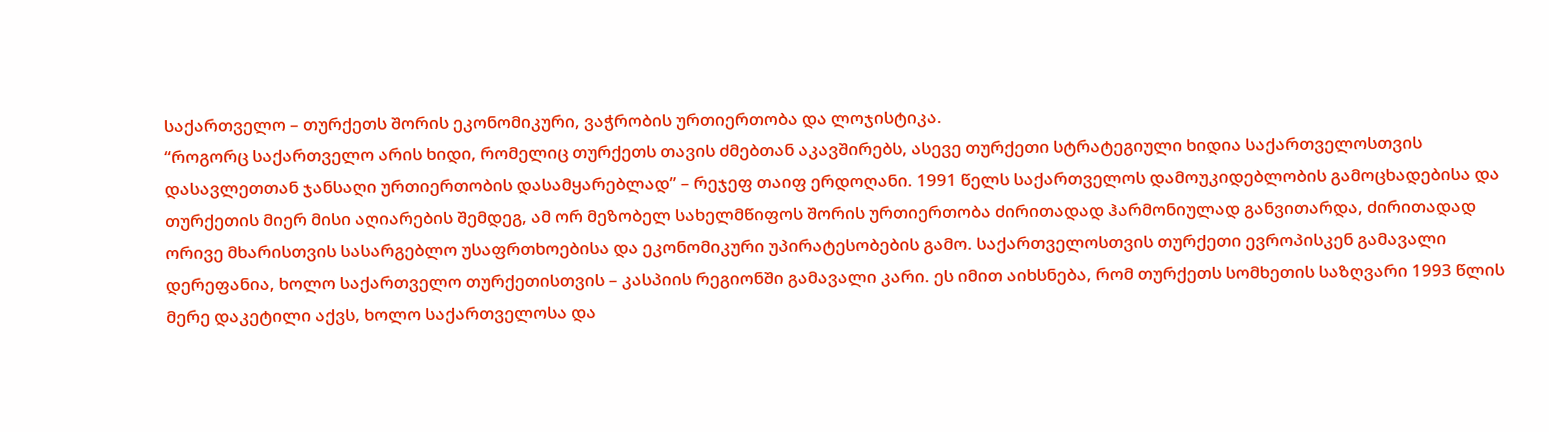საქართველო – თურქეთს შორის ეკონომიკური, ვაჭრობის ურთიერთობა და ლოჯისტიკა.
“როგორც საქართველო არის ხიდი, რომელიც თურქეთს თავის ძმებთან აკავშირებს, ასევე თურქეთი სტრატეგიული ხიდია საქართველოსთვის დასავლეთთან ჯანსაღი ურთიერთობის დასამყარებლად” – რეჯეფ თაიფ ერდოღანი. 1991 წელს საქართველოს დამოუკიდებლობის გამოცხადებისა და თურქეთის მიერ მისი აღიარების შემდეგ, ამ ორ მეზობელ სახელმწიფოს შორის ურთიერთობა ძირითადად ჰარმონიულად განვითარდა, ძირითადად ორივე მხარისთვის სასარგებლო უსაფრთხოებისა და ეკონომიკური უპირატესობების გამო. საქართველოსთვის თურქეთი ევროპისკენ გამავალი დერეფანია, ხოლო საქართველო თურქეთისთვის – კასპიის რეგიონში გამავალი კარი. ეს იმით აიხსნება, რომ თურქეთს სომხეთის საზღვარი 1993 წლის მერე დაკეტილი აქვს, ხოლო საქართველოსა და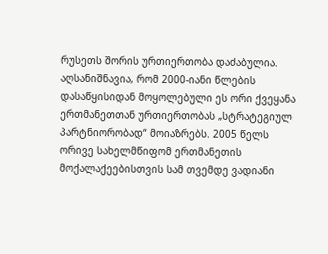რუსეთს შორის ურთიერთობა დაძაბულია. აღსანიშნავია, რომ 2000-იანი წლების დასაწყისიდან მოყოლებული ეს ორი ქვეყანა ერთმანეთთან ურთიერთობას „სტრატეგიულ პარტნიორობად“ მოიაზრებს. 2005 წელს ორივე სახელმწიფომ ერთმანეთის მოქალაქეებისთვის სამ თვემდე ვადიანი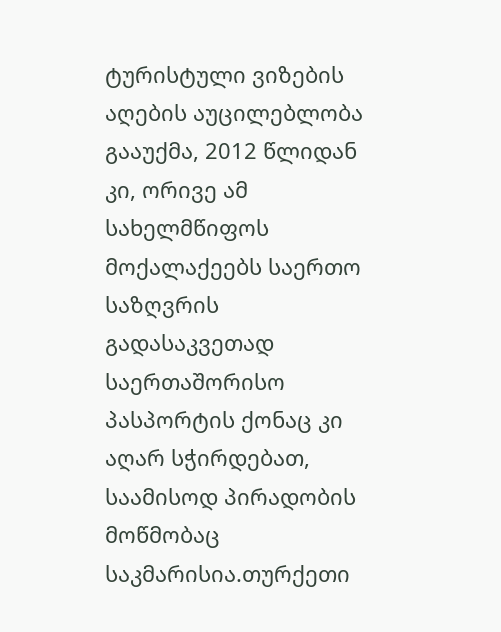ტურისტული ვიზების აღების აუცილებლობა გააუქმა, 2012 წლიდან კი, ორივე ამ სახელმწიფოს მოქალაქეებს საერთო საზღვრის გადასაკვეთად საერთაშორისო პასპორტის ქონაც კი აღარ სჭირდებათ, საამისოდ პირადობის მოწმობაც საკმარისია.თურქეთი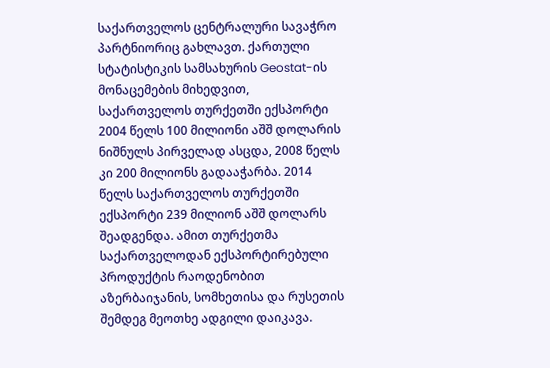საქართველოს ცენტრალური სავაჭრო პარტნიორიც გახლავთ. ქართული სტატისტიკის სამსახურის Geostat-ის მონაცემების მიხედვით, საქართველოს თურქეთში ექსპორტი 2004 წელს 100 მილიონი აშშ დოლარის ნიშნულს პირველად ასცდა, 2008 წელს კი 200 მილიონს გადააჭარბა. 2014 წელს საქართველოს თურქეთში ექსპორტი 239 მილიონ აშშ დოლარს შეადგენდა. ამით თურქეთმა საქართველოდან ექსპორტირებული პროდუქტის რაოდენობით აზერბაიჯანის, სომხეთისა და რუსეთის შემდეგ მეოთხე ადგილი დაიკავა.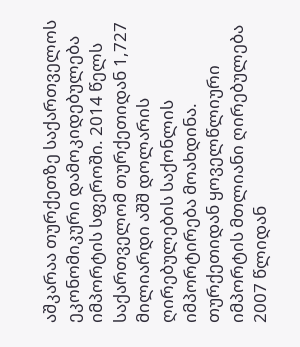აშკარაა თურქეთზე საქართველოს ეკონომიკური დამოკიდებულება იმპორტის სფეროში. 2014 წელს საქართველომ თურქეთიდან 1,727 მილიარდი აშშ დოლარის ღირებულების საქონლის იმპორტირება მოახდინა. თურქეთიდან ყოველწლიური იმპორტის მთლიანი ღირებულება 2007 წლიდან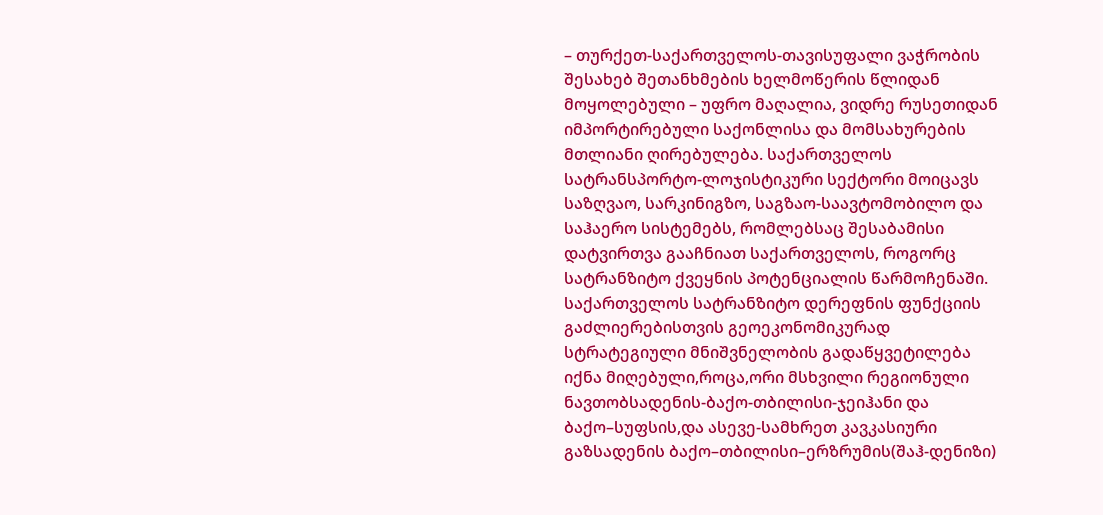– თურქეთ-საქართველოს-თავისუფალი ვაჭრობის შესახებ შეთანხმების ხელმოწერის წლიდან მოყოლებული – უფრო მაღალია, ვიდრე რუსეთიდან იმპორტირებული საქონლისა და მომსახურების მთლიანი ღირებულება. საქართველოს სატრანსპორტო-ლოჯისტიკური სექტორი მოიცავს საზღვაო, სარკინიგზო, საგზაო-საავტომობილო და საჰაერო სისტემებს, რომლებსაც შესაბამისი დატვირთვა გააჩნიათ საქართველოს, როგორც სატრანზიტო ქვეყნის პოტენციალის წარმოჩენაში. საქართველოს სატრანზიტო დერეფნის ფუნქციის გაძლიერებისთვის გეოეკონომიკურად სტრატეგიული მნიშვნელობის გადაწყვეტილება იქნა მიღებული,როცა,ორი მსხვილი რეგიონული ნავთობსადენის-ბაქო-თბილისი-ჯეიჰანი და ბაქო–სუფსის,და ასევე-სამხრეთ კავკასიური გაზსადენის ბაქო–თბილისი–ერზრუმის(შაჰ-დენიზი)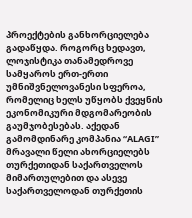პროექტების განხორციელება გადაწყდა. როგორც ხედავთ, ლოჯისტიკა თანამედროვე სამყაროს ერთ-ერთი უმნიშვნელოვანესი სფეროა, რომელიც ხელს უწყობს ქვეყნის ეკონომიკური მდგომარეობის გაუმჯობესებას. აქედან გამომდინარე კომპანია “ALAGI” მრავალი წელი ახორციელებს თურქეთიდან საქართველოს მიმართულებით და ასევე საქართველოდან თურქეთის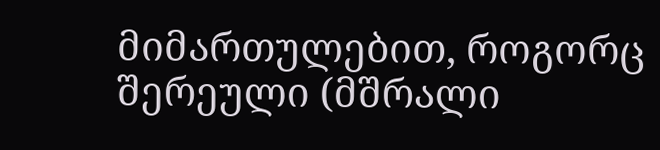მიმართულებით, როგორც შერეული (მშრალი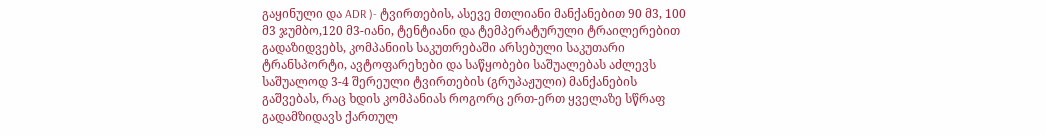გაყინული და ADR )- ტვირთების, ასევე მთლიანი მანქანებით 90 მ3, 100 მ3 ჯუმბო,120 მ3-იანი, ტენტიანი და ტემპერატურული ტრაილერებით გადაზიდვებს, კომპანიის საკუთრებაში არსებული საკუთარი ტრანსპორტი, ავტოფარეხები და საწყობები საშუალებას აძლევს საშუალოდ 3-4 შერეული ტვირთების (გრუპაჟული) მანქანების გაშვებას, რაც ხდის კომპანიას როგორც ერთ-ერთ ყველაზე სწრაფ გადამზიდავს ქართულ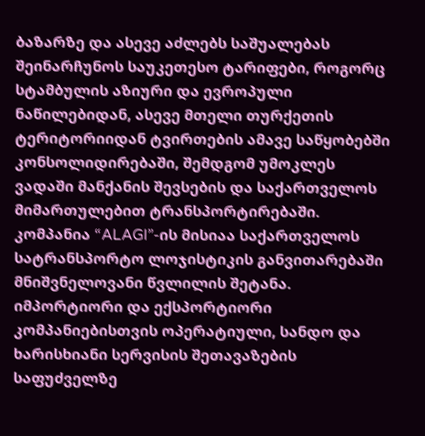ბაზარზე და ასევე აძლებს საშუალებას შეინარჩუნოს საუკეთესო ტარიფები, როგორც სტამბულის აზიური და ევროპული ნაწილებიდან, ასევე მთელი თურქეთის ტერიტორიიდან ტვირთების ამავე საწყობებში კონსოლიდირებაში, შემდგომ უმოკლეს ვადაში მანქანის შევსების და საქართველოს მიმართულებით ტრანსპორტირებაში. კომპანია “ALAGI”-ის მისიაა საქართველოს სატრანსპორტო ლოჯისტიკის განვითარებაში მნიშვნელოვანი წვლილის შეტანა. იმპორტიორი და ექსპორტიორი კომპანიებისთვის ოპერატიული, სანდო და ხარისხიანი სერვისის შეთავაზების საფუძველზე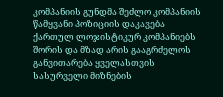კომპანიის გუნდმა შეძლო კომპანიის წამყვანი პოზიციის დაკავება ქართულ ლოჯისტიკურ კომპანიებს შორის და მზად არის გააგრძელოს განვითარება ყველასთვის სასურველი მიზნების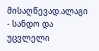მისაღწევად.ალაგი - სანდო და უცვლელი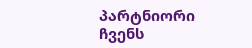პარტნიორი
ჩვენს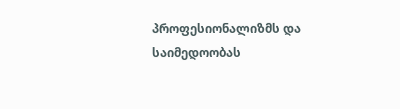პროფესიონალიზმს და საიმედოობას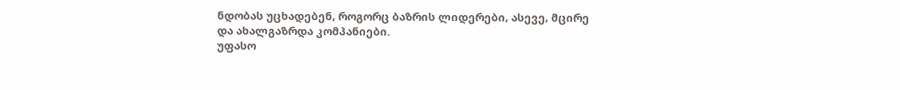ნდობას უცხადებენ, როგორც ბაზრის ლიდერები, ასევე, მცირე და ახალგაზრდა კომპანიები.
უფასო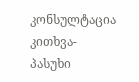კონსულტაცია კითხვა-პასუხი